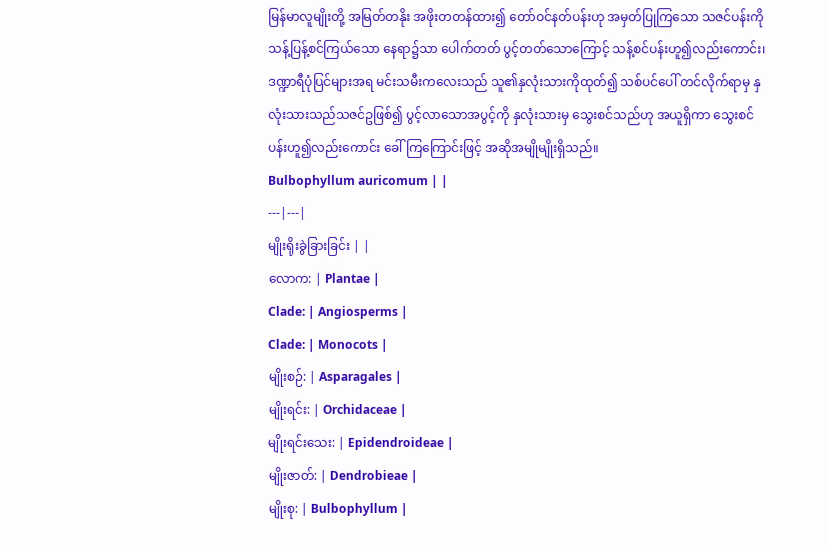မြန်မာလူမျိုးတို့ အမြတ်တနိုး အဖိုးတတန်ထား၍ တော်ဝင်နတ်ပန်းဟု အမှတ်ပြုကြသော သဇင်ပန်းကို သန့်ပြန့်စင်ကြယ်သော နေရာ၌သာ ပေါက်တတ် ပွင့်တတ်သောကြောင့် သန့်စင်ပန်းဟူ၍လည်းကောင်း၊ ဒဏ္ဍာရီပုံပြင်များအရ မင်းသမီးကလေးသည် သူ၏နှလုံးသားကိုထုတ်၍ သစ်ပင်ပေါ် တင်လိုက်ရာမှ နှလုံးသားသည်သဇင်ဥဖြစ်၍ ပွင့်လာသောအပွင့်ကို နှလုံးသားမှ သွေးစင်သည်ဟု အယူရှိကာ သွေးစင်ပန်းဟူ၍လည်းကောင်း ခေါ်ကြကြောင်းဖြင့် အဆိုအမျိုမျိုးရှိသည်။
Bulbophyllum auricomum | |
---|---|
မျိုးရိုးခွဲခြားခြင်း | |
လောက: | Plantae |
Clade: | Angiosperms |
Clade: | Monocots |
မျိုးစဉ်: | Asparagales |
မျိုးရင်း: | Orchidaceae |
မျိုးရင်းသေး: | Epidendroideae |
မျိုးဇာတ်: | Dendrobieae |
မျိုးစု: | Bulbophyllum |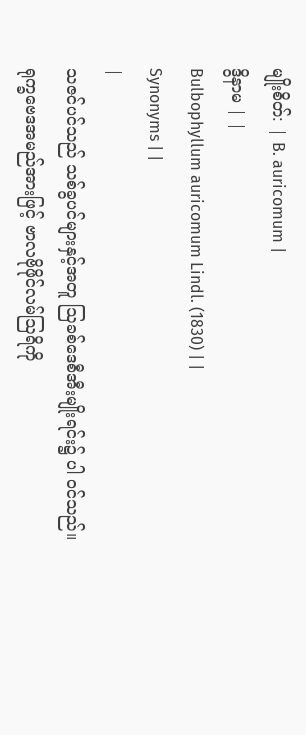မျိုးစိတ်: | B. auricomum |
ဒွိနာမ | |
Bulbophyllum auricomum Lindl. (1830) | |
Synonyms | |
|
သဇင်ပင်သည် သစ်ခွပင်များနှင့်အတူ ဩခစ်ဒေစီအီးမျိုးရင်း၌ ပါ ဝင်သည်။ ရုက္ခဗေဒအမည်အားဖြင့် ဗာလဗိုဖိုင်လမ်ဩရိကို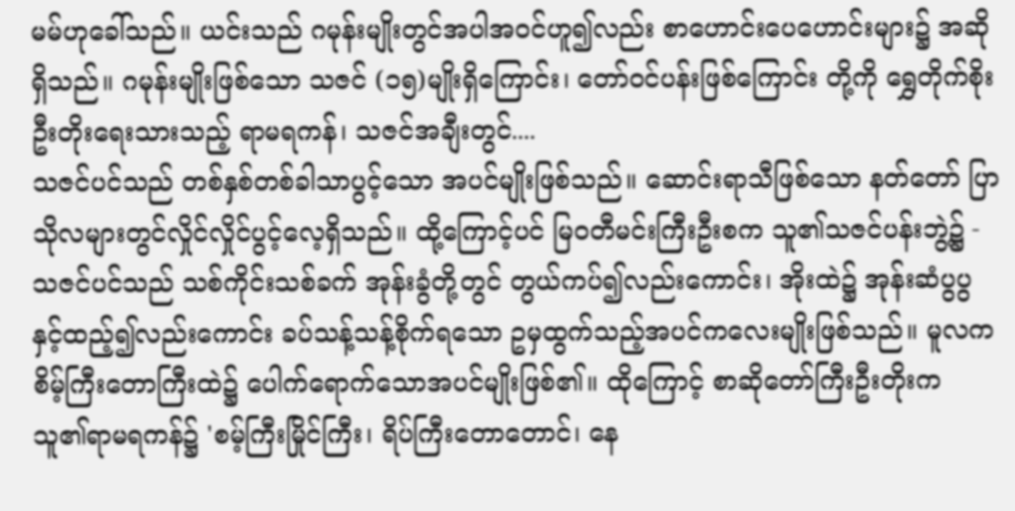မမ်ဟုခေါ်သည်။ ယင်းသည် ဂမုန်းမျိုးတွင်အပါအဝင်ဟူ၍လည်း စာဟောင်းပေဟောင်းများ၌ အဆိုရှိသည်။ ဂမုန်းမျိုးဖြစ်သော သဇင် (၁၅)မျိုးရှိကြောင်း၊ တော်ဝင်ပန်းဖြစ်ကြောင်း တို့ကို ရွှေတိုက်စိုးဦးတိုးရေးသားသည့် ရာမရကန်၊ သဇင်အချီးတွင်....
သဇင်ပင်သည် တစ်နှစ်တစ်ခါသာပွင့်သော အပင်မျိုးဖြစ်သည်။ ဆောင်းရာသီဖြစ်သော နတ်တော် ပြာသိုလများတွင်လှိုင်လှိုင်ပွင့်လေ့ရှိသည်။ ထို့ကြောင့်ပင် မြဝတီမင်းကြီးဦးစက သူ၏သဇင်ပန်းဘွဲ့၌ -
သဇင်ပင်သည် သစ်ကိုင်းသစ်ခက် အုန်းခွံတို့တွင် တွယ်ကပ်၍လည်းကောင်း၊ အိုးထဲ၌ အုန်းဆံပွပွနှင့်ထည့်၍လည်းကောင်း ခပ်သန့်သန့်စိုက်ရသော ဥမှထွက်သည့်အပင်ကလေးမျိုးဖြစ်သည်။ မူလက စိမ့်ကြီးတောကြီးထဲ၌ ပေါက်ရောက်သောအပင်မျိုးဖြစ်၏။ ထိုကြောင့် စာဆိုတော်ကြီးဦးတိုးက သူ၏ရာမရကန်၌ 'စမ့်ကြီးမြိုင်ကြီး၊ ရိပ်ကြီးတောတောင်၊ နေ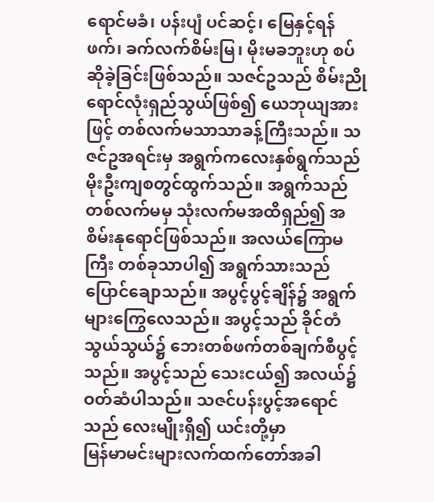ရောင်မခံ၊ ပန်းပျံ ပင်ဆင့်၊ မြေနှင့်ရန်ဖက်၊ ခက်လက်စိမ်းမြ၊ မိုးမခဘူးဟု စပ်ဆိုခဲ့ခြင်းဖြစ်သည်။ သဇင်ဥသည် စိမ်းညိုရောင်လုံးရှည်သွယ်ဖြစ်၍ ယေဘုယျအားဖြင့် တစ်လက်မသာသာခန့်ကြီးသည်။ သဇင်ဥအရင်းမှ အရွက်ကလေးနှစ်ရွက်သည် မိုးဦးကျစတွင်ထွက်သည်။ အရွက်သည် တစ်လက်မမှ သုံးလက်မအထိရှည်၍ အစိမ်းနုရောင်ဖြစ်သည်။ အလယ်ကြောမကြီး တစ်ခုသာပါ၍ အရွက်သားသည်ပြောင်ချောသည်။ အပွင့်ပွင့်ချိန်၌ အရွက်များကြွေလေသည်။ အပွင့်သည် ခိုင်တံသွယ်သွယ်၌ ဘေးတစ်ဖက်တစ်ချက်စီပွင့်သည်။ အပွင့်သည် သေးငယ်၍ အလယ်၌ဝတ်ဆံပါသည်။ သဇင်ပန်းပွင့်အရောင်သည် လေးမျိုးရှိ၍ ယင်းတို့မှာ
မြန်မာမင်းများလက်ထက်တော်အခါ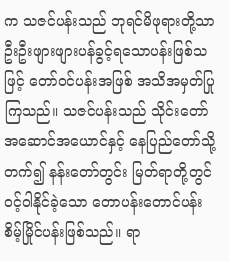က သဇင်ပန်းသည် ဘုရင်မိဖုရားတို့သာ ဦးဦးဖျားဖျားပန်ခွင့်ရသောပန်းဖြစ်သဖြင့် တော်ဝင်ပန်းအဖြစ် အသိအမှတ်ပြုကြသည်။ သဇင်ပန်းသည် သိုင်းတော် အဆောင်အယောင်နှင့် နေပြည်တော်သို့တက်၍ နန်းတော်တွင်း မြတ်ရာတို့တွင်ဝင့်ဝါနိုင်ခဲ့သော တောပန်းတောင်ပန်း စိမ့်မြိုင်ပန်းဖြစ်သည်။ ရာ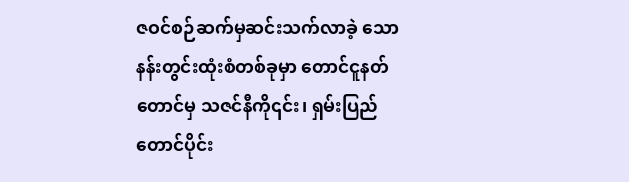ဇဝင်စဉ်ဆက်မှဆင်းသက်လာခဲ့ သော နန်းတွင်းထုံးစံတစ်ခုမှာ တောင်ငူနတ်တောင်မှ သဇင်နီကို၎င်း၊ ရှမ်းပြည်တောင်ပိုင်း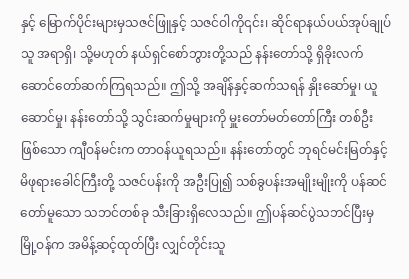နှင့် မြောက်ပိုင်းများမှသဇင်ဖြူနှင့် သဇင်ဝါကို၎င်း၊ ဆိုင်ရာနယ်ပယ်အုပ်ချုပ်သူ အရာရှိ၊ သို့မဟုတ် နယ်ရှင်စော်ဘွားတို့သည် နန်းတော်သို့ ရှိခိုးလက်ဆောင်တော်ဆက်ကြရသည်။ ဤသို့ အချိန်နှင့်ဆက်သရန် နှိုးဆော်မှု၊ ယူဆောင်မှု၊ နန်းတော်သို့ သွင်းဆက်မှုများကို မှူးတော်မတ်တော်ကြီး တစ်ဦးဖြစ်သော ကျီဝန်မင်းက တာဝန်ယူရသည်။ နန်းတော်တွင် ဘုရင်မင်းမြတ်နှင့် မိဖုရားခေါင်ကြီးတို့ သဇင်ပန်းကို အဦးပြု၍ သစ်ခွပန်းအမျိုးမျိုးကို ပန်ဆင်တော်မူသော သဘင်တစ်ခု သီးခြားရှိလေသည်။ ဤပန်ဆင်ပွဲသဘင်ပြီးမှ မြို့ဝန်က အမိန့်ဆင့်ထုတ်ပြီး လျှင်တိုင်းသူ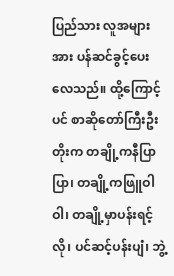ပြည်သား လူအများအား ပန်ဆင်ခွင့်ပေးလေသည်။ ထို့ကြောင့်ပင် စာဆိုတော်ကြီးဦးတိုးက တချို့ကနီပြာပြာ၊ တချို့ကဖြူဝါဝါ၊ တချို့မှာပန်းရင့်လို၊ ပင်ဆင့်ပန်းပျံ၊ ဘွဲ့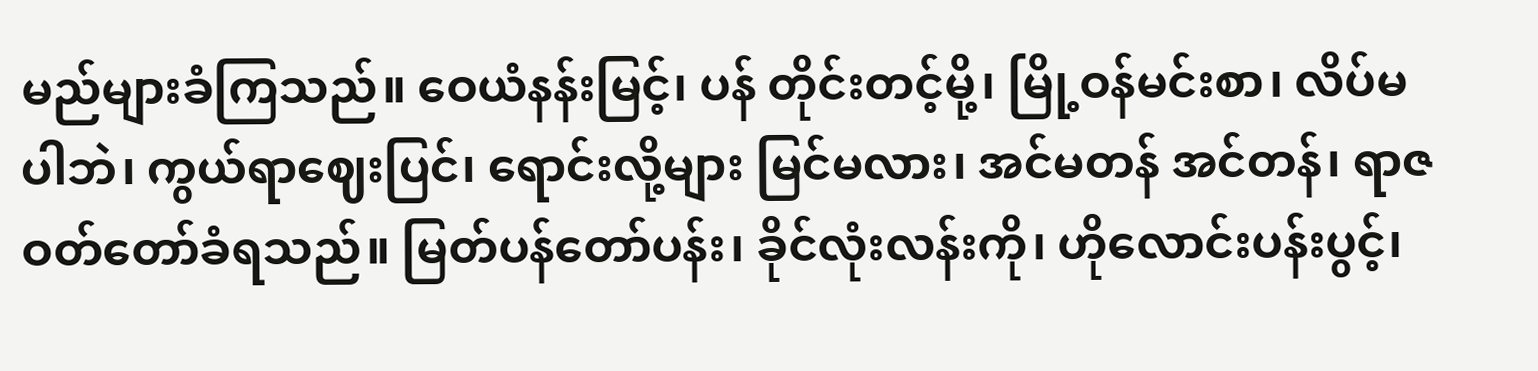မည်များခံကြသည်။ ဝေယံနန်းမြင့်၊ ပန် တိုင်းတင့်မို့၊ မြို့ဝန်မင်းစာ၊ လိပ်မပါဘဲ၊ ကွယ်ရာဈေးပြင်၊ ရောင်းလို့များ မြင်မလား၊ အင်မတန် အင်တန်၊ ရာဇဝတ်တော်ခံရသည်။ မြတ်ပန်တော်ပန်း၊ ခိုင်လုံးလန်းကို၊ ဟိုလောင်းပန်းပွင့်၊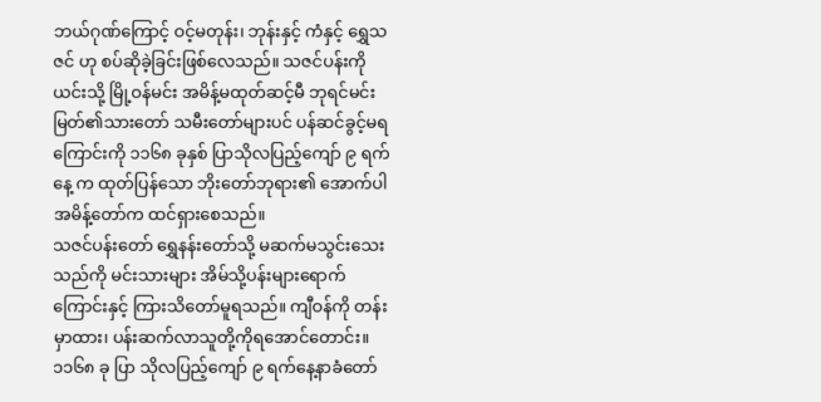ဘယ်ဂုဏ်ကြောင့် ဝင့်မတုန်း၊ ဘုန်းနှင့် ကံနှင့် ရွှေသဇင် ဟု စပ်ဆိုခဲ့ခြင်းဖြစ်လေသည်။ သဇင်ပန်းကို ယင်းသို့ မြို့ဝန်မင်း အမိန့်မထုတ်ဆင့်မီ ဘုရင်မင်းမြတ်၏သားတော် သမီးတော်များပင် ပန်ဆင်ခွင့်မရကြောင်းကို ၁၁၆၈ ခုနှစ် ပြာသိုလပြည့်ကျော် ၉ ရက်နေ့ က ထုတ်ပြန်သော ဘိုးတော်ဘုရား၏ အောက်ပါအမိန့်တော်က ထင်ရှားစေသည်။
သဇင်ပန်းတော် ရွှေနန်းတော်သို့ မဆက်မသွင်းသေးသည်ကို မင်းသားများ အိမ်သို့ပန်းများရောက်ကြောင်းနှင့် ကြားသိတော်မူရသည်။ ကျီဝန်ကို တန်းမှာထား၊ ပန်းဆက်လာသူတို့ကိုရအောင်တောင်း။ ၁၁၆၈ ခု ပြာ သိုလပြည့်ကျော် ၉ ရက်နေ့နာခံတော်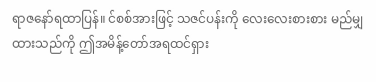ရာဇနော်ရထာပြန်။ င်စစ်အားဖြင့် သဇင်ပန်းကို လေးလေးစားစား မည်မျှထားသည်ကို ဤအမိန့်တော်အရထင်ရှား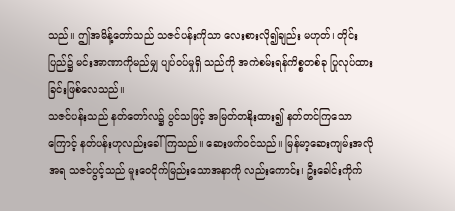သည်။ ဤအမိန့်တော်သည် သဇင်ပန်းကိုသာ လေးစားလို၍ချည်း မဟုတ်၊ တိုင်းပြည်၌ မင်းအာဏာကိုမည်မျှ ပျပ်ဝပ်မှုရှိ သည်ကို အကဲစမ်းရန်ကိစ္စတစ်ခု ပြုလုပ်ထားခြင်းဖြစ်လေသည်။
သဇင်ပန်းသည် နတ်တော်လ၌ ပွင်သဖြင့် အမြတ်တနိုးထား၍ နတ်တင်ကြသောကြောင့် နတ်ပန်းဟုလည်းခေါ်ကြသည်။ ဆေးဖက်ဝင်သည်။ မြန်မာ့ဆေးကျမ်းအလိုအရ သဇင်ပွင့်သည် မူးဝေငိုက်မြည်းသောအနာကို လည်းကောင်း၊ ဦးခေါင်းကိုက်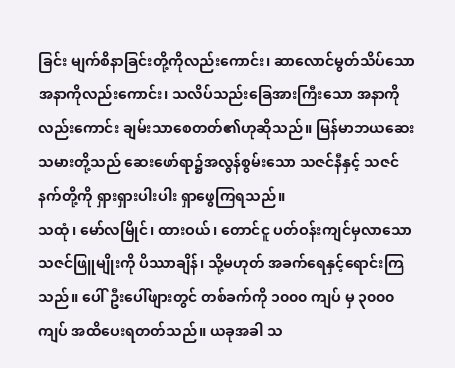ခြင်း မျက်စိနာခြင်းတို့ကိုလည်းကောင်း၊ ဆာလောင်မွတ်သိပ်သောအနာကိုလည်းကောင်း၊ သလိပ်သည်းခြေအားကြီးသော အနာကိုလည်းကောင်း ချမ်းသာစေတတ်၏ဟုဆိုသည်။ မြန်မာဘယဆေးသမားတို့သည် ဆေးဖော်ရာ၌အလွန်စွမ်းသော သဇင်နီနှင့် သဇင်နက်တို့ကို ရှားရှားပါးပါး ရှာဖွေကြရသည်။
သထုံ၊ မော်လမြိုင်၊ ထားဝယ်၊ တောင်ငူ ပတ်ဝန်းကျင်မှလာသော သဇင်ဖြူမျိုးကို ပိဿာချိန်၊ သို့မဟုတ် အခက်ရေနှင့်ရောင်းကြသည်။ ပေါ်ဦးပေါ်ဖျားတွင် တစ်ခက်ကို ၁၀၀၀ ကျပ် မှ ၃၀၀၀ ကျပ် အထိပေးရတတ်သည်။ ယခုအခါ သ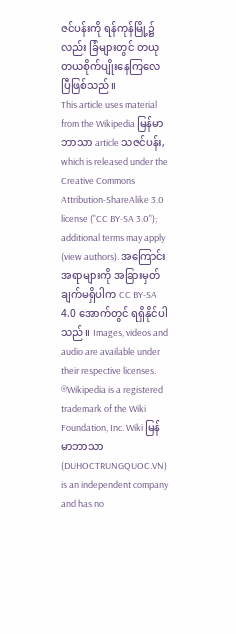ဇင်ပန်းကို ရန်ကုန်မြို့၌လည်း ခြံများတွင် တယုတယစိုက်ပျိုးနေကြလေပြီဖြစ်သည်။
This article uses material from the Wikipedia မြန်မာဘာသာ article သဇင်ပန်း, which is released under the Creative Commons Attribution-ShareAlike 3.0 license ("CC BY-SA 3.0"); additional terms may apply (view authors). အကြောင်းအရာများကို အခြားမှတ်ချက်မရှိပါက CC BY-SA 4.0 အောက်တွင် ရရှိနိုင်ပါသည်။ Images, videos and audio are available under their respective licenses.
®Wikipedia is a registered trademark of the Wiki Foundation, Inc. Wiki မြန်မာဘာသာ (DUHOCTRUNGQUOC.VN) is an independent company and has no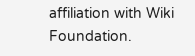affiliation with Wiki Foundation.